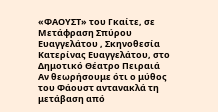«ΦΑΟΥΣΤ» του Γκαίτε, σε Μετάφραση Σπύρου Ευαγγελάτου , Σκηνοθεσία
Κατερίνας Ευαγγελάτου, στο Δημοτικό Θέατρο Πειραιά
Αν θεωρήσουμε ότι ο μύθος του Φάουστ αντανακλά τη μετάβαση από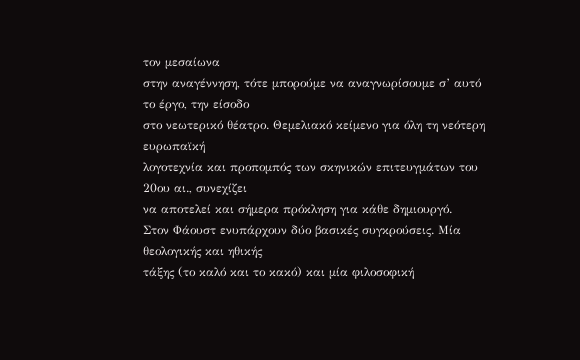τον μεσαίωνα
στην αναγέννηση, τότε μπορούμε να αναγνωρίσουμε σ’ αυτό το έργο, την είσοδο
στο νεωτερικό θέατρο. Θεμελιακό κείμενο για όλη τη νεότερη ευρωπαϊκή
λογοτεχνία και προπομπός των σκηνικών επιτευγμάτων του 20ου αι., συνεχίζει
να αποτελεί και σήμερα πρόκληση για κάθε δημιουργό.
Στον Φάουστ ενυπάρχουν δύο βασικές συγκρούσεις. Μία θεολογικής και ηθικής
τάξης (το καλό και το κακό) και μία φιλοσοφική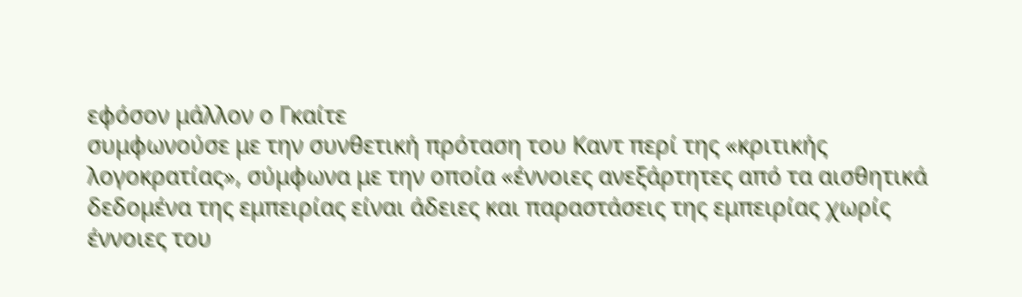εφόσον μάλλον ο Γκαίτε
συμφωνούσε με την συνθετική πρόταση του Καντ περί της «κριτικής
λογοκρατίας», σύμφωνα με την οποία «έννοιες ανεξάρτητες από τα αισθητικά
δεδομένα της εμπειρίας είναι άδειες και παραστάσεις της εμπειρίας χωρίς
έννοιες του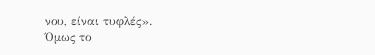νου, είναι τυφλές».
Όμως το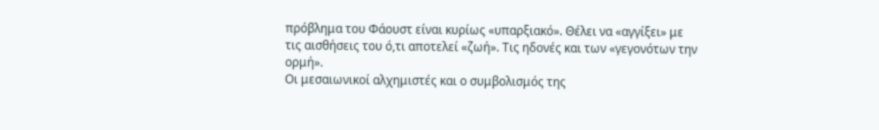πρόβλημα του Φάουστ είναι κυρίως «υπαρξιακό». Θέλει να «αγγίξει» με
τις αισθήσεις του ό,τι αποτελεί «ζωή». Τις ηδονές και των «γεγονότων την
ορμή».
Οι μεσαιωνικοί αλχημιστές και ο συμβολισμός της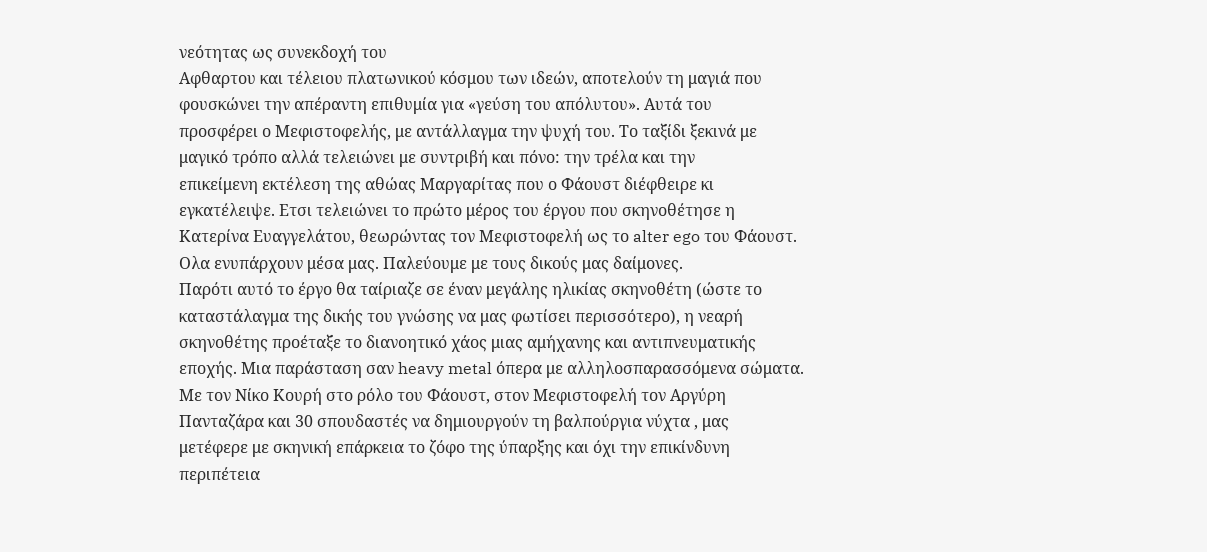νεότητας ως συνεκδοχή του
Αφθαρτου και τέλειου πλατωνικού κόσμου των ιδεών, αποτελούν τη μαγιά που
φουσκώνει την απέραντη επιθυμία για «γεύση του απόλυτου». Αυτά του
προσφέρει ο Μεφιστοφελής, με αντάλλαγμα την ψυχή του. Το ταξίδι ξεκινά με
μαγικό τρόπο αλλά τελειώνει με συντριβή και πόνο: την τρέλα και την
επικείμενη εκτέλεση της αθώας Μαργαρίτας που ο Φάουστ διέφθειρε κι
εγκατέλειψε. Ετσι τελειώνει το πρώτο μέρος του έργου που σκηνοθέτησε η
Κατερίνα Ευαγγελάτου, θεωρώντας τον Μεφιστοφελή ως το alter ego του Φάουστ.
Ολα ενυπάρχουν μέσα μας. Παλεύουμε με τους δικούς μας δαίμονες.
Παρότι αυτό το έργο θα ταίριαζε σε έναν μεγάλης ηλικίας σκηνοθέτη (ώστε το
καταστάλαγμα της δικής του γνώσης να μας φωτίσει περισσότερο), η νεαρή
σκηνοθέτης προέταξε το διανοητικό χάος μιας αμήχανης και αντιπνευματικής
εποχής. Μια παράσταση σαν heavy metal όπερα με αλληλοσπαρασσόμενα σώματα.
Με τον Νίκο Κουρή στο ρόλο του Φάουστ, στον Μεφιστοφελή τον Αργύρη
Πανταζάρα και 30 σπουδαστές να δημιουργούν τη βαλπούργια νύχτα , μας
μετέφερε με σκηνική επάρκεια το ζόφο της ύπαρξης και όχι την επικίνδυνη
περιπέτεια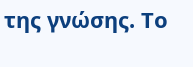της γνώσης. Το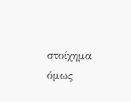στοίχημα όμως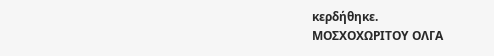κερδήθηκε.
ΜΟΣΧΟΧΩΡΙΤΟΥ ΟΛΓΑ